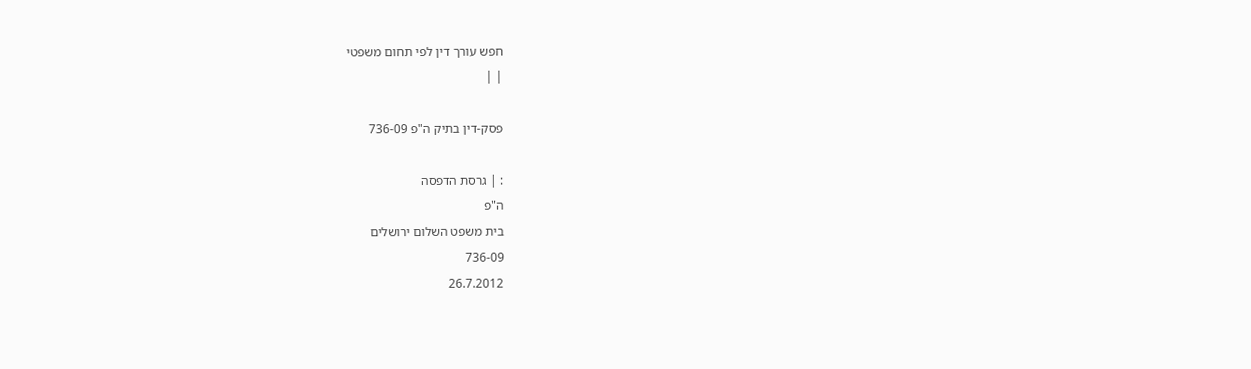חפש עורך דין לפי תחום משפטי
| |

פסק-דין בתיק ה"פ 736-09

: | גרסת הדפסה
ה"פ
בית משפט השלום ירושלים
736-09
26.7.2012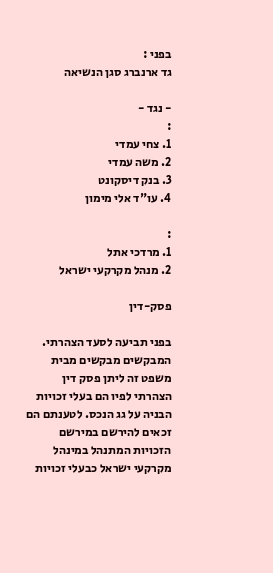בפני :
גד ארנברג סגן הנשיאה

- נגד -
:
1. צחי עמדי
2. משה עמדי
3. בנק דיסקונט
4. עו"ד אלי מימון

:
1. מרדכי אתל
2. מנהל מקרקעי ישראל

פסק-דין

בפני תביעה לסעד הצהרתי. המבקשים מבקשים מבית משפט זה ליתן פסק דין הצהרתי לפיו הם בעלי זכויות הבניה על גג הנכס. לטענתם הם זכאים להירשם במירשם הזכויות המתנהל במינהל מקרקעי ישראל כבעלי זכויות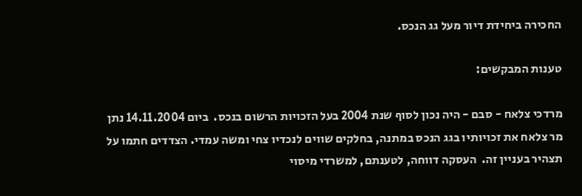החכירה ביחידת דיור מעל גג הנכס.

טענות המבקשים:

מרדכי צלאח - סבם - היה נכון לסוף שנת 2004 בעל הזכויות הרשום בנכס.  ביום 14.11.2004 נתן מר צלאח את זכויותיו בגג הנכס במתנה, בחלקים שווים לנכדיו צחי ומשה עמדי. הצדדים חתמו על תצהיר בעניין זה.  העסקה דווחה, לטענתם, למשרדי מיסוי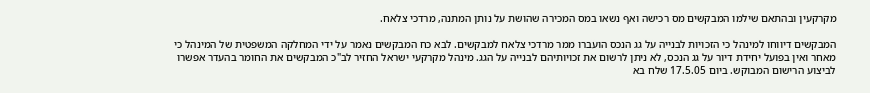מקרקעין ובהתאם שילמו המבקשים מס רכישה ואף נשאו במס המכירה שהושת על נותן המתנה, מרדכי צלאח.

המבקשים דיווחו למינהל כי הזכויות לבנייה על גג הנכס הועברו ממר מרדכי צלאח למבקשים. לבא כח המבקשים נאמר על ידי המחלקה המשפטית של המינהל כי מאחר ואין בפועל יחידת דיור על גג הנכס, לא ניתן לרשום את זכויותיהם לבנייה על הגג. מינהל מקרקעי ישראל החזיר לב"כ המבקשים את החומר בהעדר אפשרו לביצוע הרישום המבוקש. ביום 17.5.05 שלח בא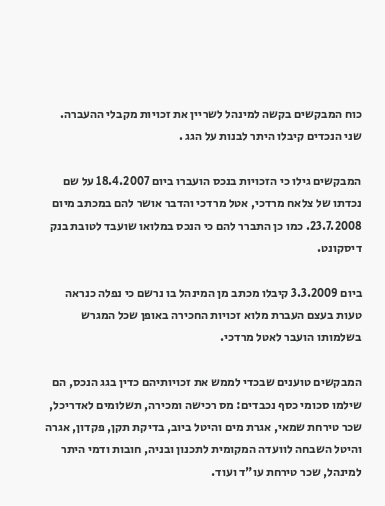כוח המבקשים בקשה למינהל לשריין את זכויות מקבלי ההעברה. שני הנכדים קיבלו היתר לבנות על הגג .

המבקשים גילו כי הזכויות בנכס הועברו ביום 18.4.2007 על שם נכדתו של צלאח מרדכי, אטל מרדכי והדבר אושר להם במכתב מיום 23.7.2008. כמו כן התברר להם כי הנכס במלואו שועבד לטובת בנק דיסקונט.

ביום 3.3.2009 קיבלו מכתב מן המינהל בו נרשם כי נפלה כנראה טעות בעצם העברת מלוא זכויות החכירה באופן שכל המגרש בשלמותו הועבר לאטל מרדכי.

המבקשים טוענים שבכדי לממש את זכויותיהם כדין בגג הנכס, הם שילמו סכומי כסף נכבדים: מס רכישה ומכירה, תשלומים לאדריכל, שכר טירחת שמאי, אגרת מים והיטל ביוב, בדיקת תקן, פקדון, אגרה והיטל השבחה לוועדה המקומית לתכנון ובניה, חובות ודמי היתר למינהל, שכר טירחת עו"ד ועוד.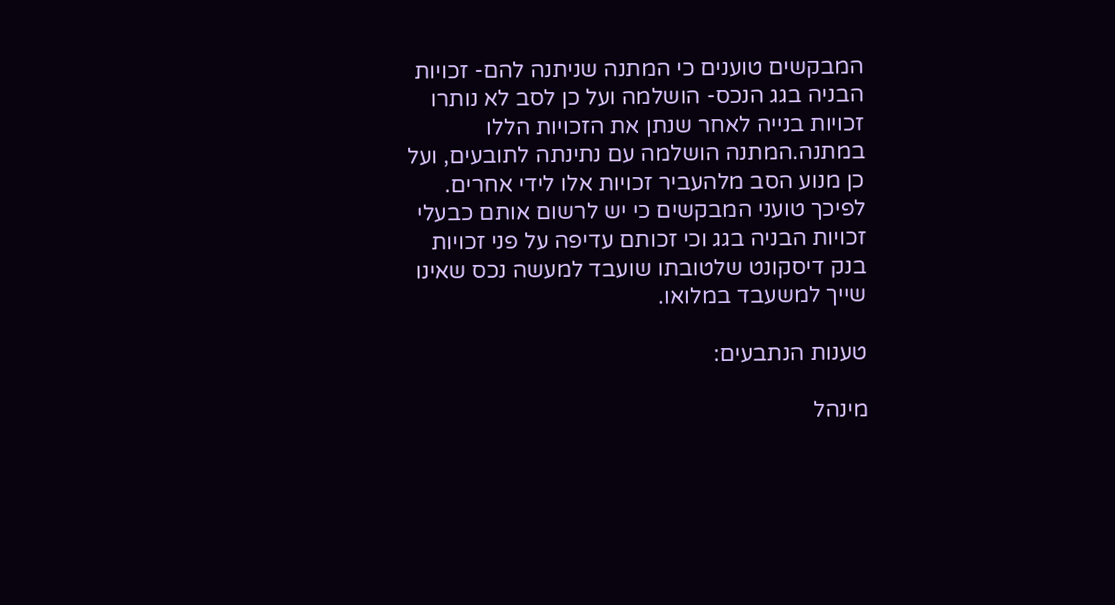המבקשים טוענים כי המתנה שניתנה להם- זכויות הבניה בגג הנכס- הושלמה ועל כן לסב לא נותרו זכויות בנייה לאחר שנתן את הזכויות הללו במתנה.המתנה הושלמה עם נתינתה לתובעים, ועל כן מנוע הסב מלהעביר זכויות אלו לידי אחרים. לפיכך טועני המבקשים כי יש לרשום אותם כבעלי זכויות הבניה בגג וכי זכותם עדיפה על פני זכויות בנק דיסקונט שלטובתו שועבד למעשה נכס שאינו שייך למשעבד במלואו.

טענות הנתבעים:

מינהל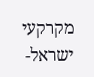מקרקעי ישראל-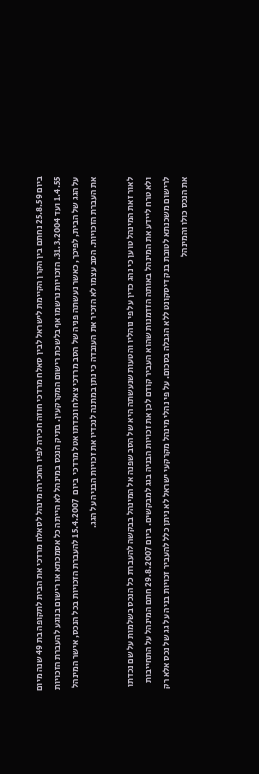ביום 25.8.59 נחתם בין הקרן הקיימת לישראל לבין סאלח מרדכי חוזה חכירה לפיו החכירה מינהל לסאלח מרדכי את הבית לתקופה בת 49 שנה מיום 1.4.55 ועד 31.3.2004. הזכויות נרשמו אף בלשכת רישום המקרקעין. בתיק הנכס במינהל לא הייתה כל אסמכתא או רישום בנוגע להעברת הזכויות על הגג של הבית, לפיכך, כאשר נעשתה פניה של הסב מרדכי צאלח ונכדתו אטל מרדכי  ביום  15.4.2007 להעברת הזכויות בכל הנכס, אישר המינהל את העברת הזכויות. הסב עצמו לא הזכיר את העובדה כי נתן במתנה לנכדיו את זכויות הבניה על הגג.

לאור זאת המינהל טוען כי נהג כדין על פי נוהליו והטעות שנעשתה היא של הסב שפנה אל המינהל בבקשה להעברת כל הנכס בשלמות על שם נכדתו ולא טרח ליידע את המינהל באותה הזדמנות שהוא העביר קודם לכן את זכויות הבניה בגג למבקשים. ביום 29.8.2007 חתם המינהל על התחייבות לרישום משכנתא לטובת בנק דיסקונט ללא הגבלה בסכום. על פי נהלי מינהל מקרקעי ישראל לא ניתן כלל להעביר זכויות בניה על גג של נכס אלא רק את הנכס כולו והמינהל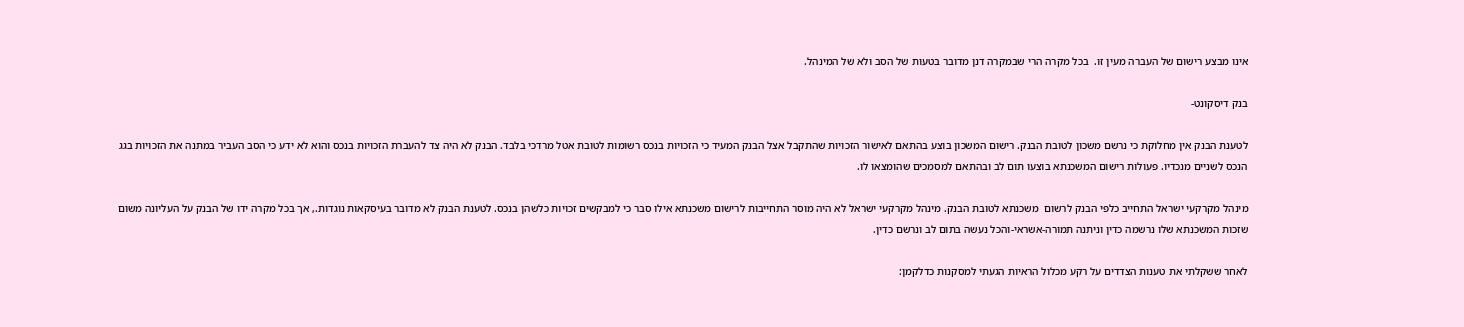אינו מבצע רישום של העברה מעין זו.  בכל מקרה הרי שבמקרה דנן מדובר בטעות של הסב ולא של המינהל.

בנק דיסקונט-

לטענת הבנק אין מחלוקת כי נרשם משכון לטובת הבנק. רישום המשכון בוצע בהתאם לאישור הזכויות שהתקבל אצל הבנק המעיד כי הזכויות בנכס רשומות לטובת אטל מרדכי בלבד. הבנק לא היה צד להעברת הזכויות בנכס והוא לא ידע כי הסב העביר במתנה את הזכויות בגג הנכס לשניים מנכדיו. פעולות רישום המשכנתא בוצעו תום לב ובהתאם למסמכים שהומצאו לו.

מינהל מקרקעי ישראל התחייב כלפי הבנק לרשום  משכנתא לטובת הבנק. מינהל מקרקעי ישראל לא היה מוסר התחייבות לרישום משכנתא אילו סבר כי למבקשים זכויות כלשהן בנכס. לטענת הבנק לא מדובר בעיסקאות נוגדות., אך בכל מקרה ידו של הבנק על העליונה משום שזכות המשכנתא שלו נרשמה כדין וניתנה תמורה-אשראי-והכל נעשה בתום לב ונרשם כדין.

לאחר ששקלתי את טענות הצדדים על רקע מכלול הראיות הגעתי למסקנות כדלקמן: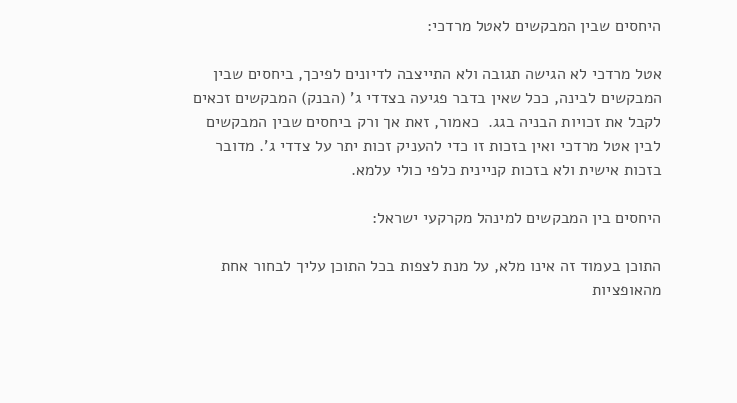היחסים שבין המבקשים לאטל מרדכי:

אטל מרדכי לא הגישה תגובה ולא התייצבה לדיונים לפיכך, ביחסים שבין המבקשים לבינה, ככל שאין בדבר פגיעה בצדדי ג' (הבנק) המבקשים זכאים לקבל את זכויות הבניה בגג.  כאמור, זאת אך ורק ביחסים שבין המבקשים לבין אטל מרדכי ואין בזכות זו כדי להעניק זכות יתר על צדדי ג'. מדובר בזכות אישית ולא בזכות קניינית כלפי כולי עלמא.

היחסים בין המבקשים למינהל מקרקעי ישראל:

התוכן בעמוד זה אינו מלא, על מנת לצפות בכל התוכן עליך לבחור אחת מהאופציות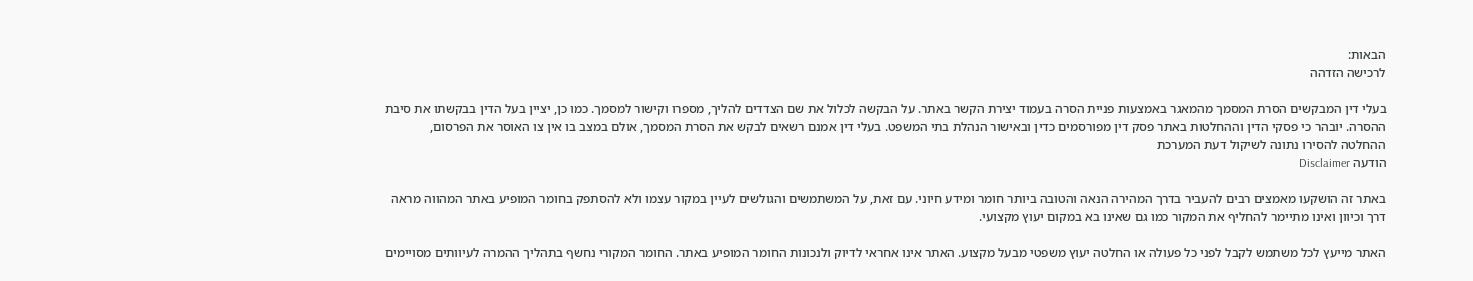הבאות:
לרכישה הזדהה

בעלי דין המבקשים הסרת המסמך מהמאגר באמצעות פניית הסרה בעמוד יצירת הקשר באתר. על הבקשה לכלול את שם הצדדים להליך, מספרו וקישור למסמך. כמו כן, יציין בעל הדין בבקשתו את סיבת ההסרה. יובהר כי פסקי הדין וההחלטות באתר פסק דין מפורסמים כדין ובאישור הנהלת בתי המשפט. בעלי דין אמנם רשאים לבקש את הסרת המסמך, אולם במצב בו אין צו האוסר את הפרסום, ההחלטה להסירו נתונה לשיקול דעת המערכת
הודעה Disclaimer

באתר זה הושקעו מאמצים רבים להעביר בדרך המהירה הנאה והטובה ביותר חומר ומידע חיוני. עם זאת, על המשתמשים והגולשים לעיין במקור עצמו ולא להסתפק בחומר המופיע באתר המהווה מראה דרך וכיוון ואינו מתיימר להחליף את המקור כמו גם שאינו בא במקום יעוץ מקצועי.

האתר מייעץ לכל משתמש לקבל לפני כל פעולה או החלטה יעוץ משפטי מבעל מקצוע. האתר אינו אחראי לדיוק ולנכונות החומר המופיע באתר. החומר המקורי נחשף בתהליך ההמרה לעיוותים מסויימים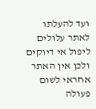ועד להעלתו לאתר עלולים ליפול אי דיוקים ולכן אין האתר אחראי לשום פעולה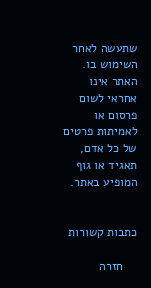שתעשה לאחר השימוש בו. האתר אינו אחראי לשום פרסום או לאמיתות פרטים של כל אדם, תאגיד או גוף המופיע באתר.


כתבות קשורות

    חזרה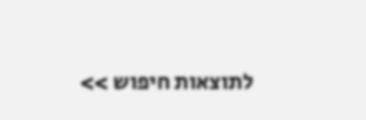לתוצאות חיפוש >>